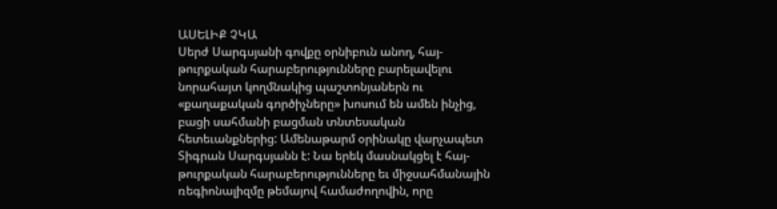ԱՍԵԼԻՔ ՉԿԱ
Սերժ Սարգսյանի գովքը օրնիբուն անող, հայ-թուրքական հարաբերությունները բարելավելու նորահայտ կողմնակից պաշտոնյաներն ու «քաղաքական գործիչները» խոսում են ամեն ինչից, բացի սահմանի բացման տնտեսական հետեւանքներից: Ամենաթարմ օրինակը վարչապետ Տիգրան Սարգսյանն է: Նա երեկ մասնակցել է հայ-թուրքական հարաբերությունները եւ միջսահմանային ռեգիոնալիզմը թեմայով համաժողովին, որը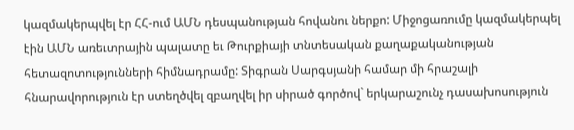կազմակերպվել էր ՀՀ-ում ԱՄՆ դեսպանության հովանու ներքո: Միջոցառումը կազմակերպել էին ԱՄՆ առեւտրային պալատը եւ Թուրքիայի տնտեսական քաղաքականության հետազոտությունների հիմնադրամը: Տիգրան Սարգսյանի համար մի հրաշալի հնարավորություն էր ստեղծվել զբաղվել իր սիրած գործով` երկարաշունչ դասախոսություն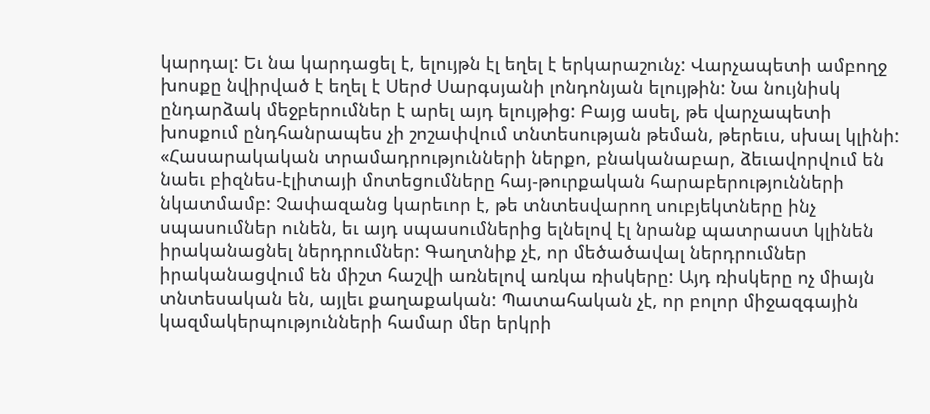կարդալ: Եւ նա կարդացել է, ելույթն էլ եղել է երկարաշունչ: Վարչապետի ամբողջ խոսքը նվիրված է եղել է Սերժ Սարգսյանի լոնդոնյան ելույթին: Նա նույնիսկ ընդարձակ մեջբերումներ է արել այդ ելույթից: Բայց ասել, թե վարչապետի խոսքում ընդհանրապես չի շոշափվում տնտեսության թեման, թերեւս, սխալ կլինի: «Հասարակական տրամադրությունների ներքո, բնականաբար, ձեւավորվում են նաեւ բիզնես-էլիտայի մոտեցումները հայ-թուրքական հարաբերությունների նկատմամբ: Չափազանց կարեւոր է, թե տնտեսվարող սուբյեկտները ինչ սպասումներ ունեն, եւ այդ սպասումներից ելնելով էլ նրանք պատրաստ կլինեն իրականացնել ներդրումներ: Գաղտնիք չէ, որ մեծածավալ ներդրումներ իրականացվում են միշտ հաշվի առնելով առկա ռիսկերը: Այդ ռիսկերը ոչ միայն տնտեսական են, այլեւ քաղաքական: Պատահական չէ, որ բոլոր միջազգային կազմակերպությունների համար մեր երկրի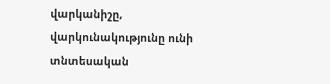վարկանիշը, վարկունակությունը ունի տնտեսական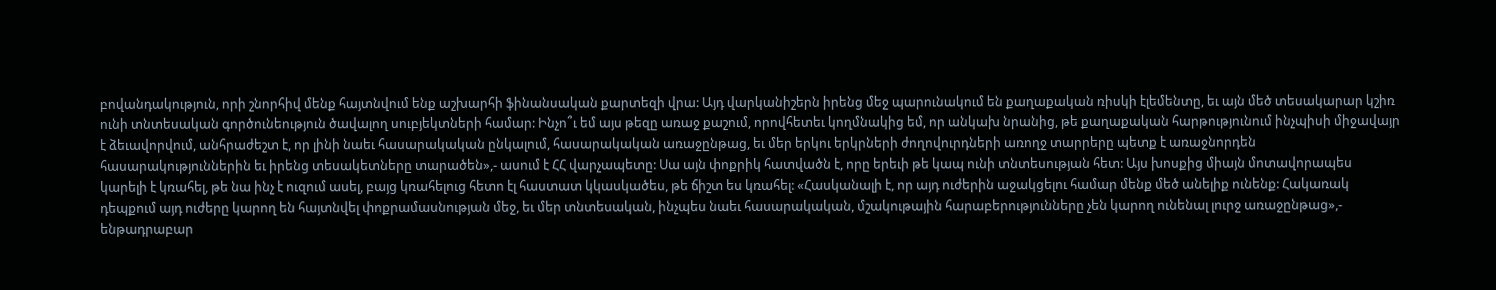բովանդակություն, որի շնորհիվ մենք հայտնվում ենք աշխարհի ֆինանսական քարտեզի վրա: Այդ վարկանիշերն իրենց մեջ պարունակում են քաղաքական ռիսկի էլեմենտը, եւ այն մեծ տեսակարար կշիռ ունի տնտեսական գործունեություն ծավալող սուբյեկտների համար: Ինչո՞ւ եմ այս թեզը առաջ քաշում, որովհետեւ կողմնակից եմ, որ անկախ նրանից, թե քաղաքական հարթությունում ինչպիսի միջավայր է ձեւավորվում, անհրաժեշտ է, որ լինի նաեւ հասարակական ընկալում, հասարակական առաջընթաց, եւ մեր երկու երկրների ժողովուրդների առողջ տարրերը պետք է առաջնորդեն հասարակություններին եւ իրենց տեսակետները տարածեն»,- ասում է ՀՀ վարչապետը: Սա այն փոքրիկ հատվածն է, որը երեւի թե կապ ունի տնտեսության հետ: Այս խոսքից միայն մոտավորապես կարելի է կռահել, թե նա ինչ է ուզում ասել, բայց կռահելուց հետո էլ հաստատ կկասկածես, թե ճիշտ ես կռահել: «Հասկանալի է, որ այդ ուժերին աջակցելու համար մենք մեծ անելիք ունենք: Հակառակ դեպքում այդ ուժերը կարող են հայտնվել փոքրամասնության մեջ, եւ մեր տնտեսական, ինչպես նաեւ հասարակական, մշակութային հարաբերությունները չեն կարող ունենալ լուրջ առաջընթաց»,- ենթադրաբար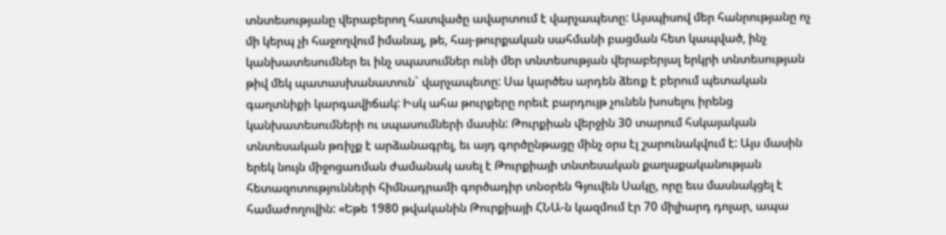տնտեսությանը վերաբերող հատվածը ավարտում է վարչապետը: Այսպիսով մեր հանրությանը ոչ մի կերպ չի հաջողվում իմանալ, թե, հայ-թուրքական սահմանի բացման հետ կապված, ինչ կանխատեսումներ եւ ինչ սպասումներ ունի մեր տնտեսության վերաբերյալ երկրի տնտեսության թիվ մեկ պատասխանատուն` վարչապետը: Սա կարծես արդեն ձեռք է բերում պետական գաղտնիքի կարգավիճակ: Իսկ ահա թուրքերը որեւէ բարդույթ չունեն խոսելու իրենց կանխատեսումների ու սպասումների մասին: Թուրքիան վերջին 30 տարում հսկայական տնտեսական թռիչք է արձանագրել, եւ այդ գործընթացը մինչ օրս էլ շարունակվում է: Այս մասին երեկ նույն միջոցառման ժամանակ ասել է Թուրքիայի տնտեսական քաղաքականության հետազոտությունների հիմնադրամի գործադիր տնօրեն Գյուվեն Սակը, որը եւս մասնակցել է համաժողովին: «Եթե 1980 թվականին Թուրքիայի ՀՆԱ-ն կազմում էր 70 միլիարդ դոլար, ապա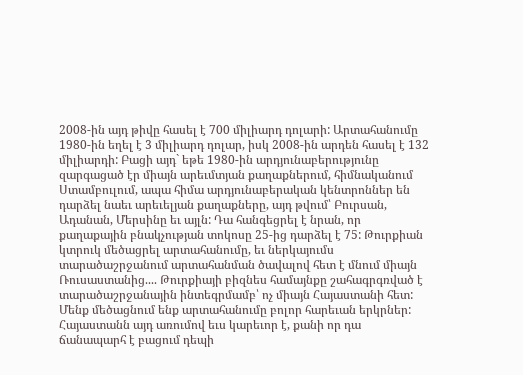2008-ին այդ թիվը հասել է 700 միլիարդ դոլարի: Արտահանումը 1980-ին եղել է 3 միլիարդ դոլար, իսկ 2008-ին արդեն հասել է 132 միլիարդի: Բացի այդ` եթե 1980-ին արդյունաբերությունը զարգացած էր միայն արեւմտյան քաղաքներում, հիմնականում Ստամբուլում, ապա հիմա արդյունաբերական կենտրոններ են դարձել նաեւ արեւելյան քաղաքները, այդ թվում՝ Բուրսան, Ադանան, Մերսինը եւ այլն: Դա հանգեցրել է նրան, որ քաղաքային բնակչության տոկոսը 25-ից դարձել է 75: Թուրքիան կտրուկ մեծացրել արտահանումը, եւ ներկայումս տարածաշրջանում արտահանման ծավալով հետ է մնում միայն Ռուսաստանից.... Թուրքիայի բիզնես համայնքը շահագրգռված է տարածաշրջանային ինտեգրմամբ՝ ոչ միայն Հայաստանի հետ: Մենք մեծացնում ենք արտահանումը բոլոր հարեւան երկրներ: Հայաստանն այդ առումով եւս կարեւոր է, քանի որ դա ճանապարհ է բացում դեպի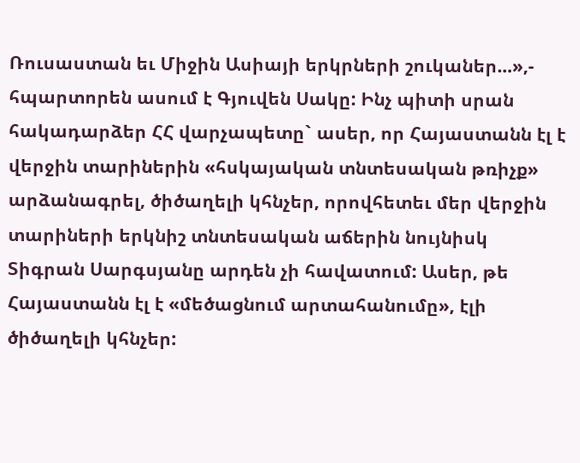Ռուսաստան եւ Միջին Ասիայի երկրների շուկաներ...»,- հպարտորեն ասում է Գյուվեն Սակը: Ինչ պիտի սրան հակադարձեր ՀՀ վարչապետը` ասեր, որ Հայաստանն էլ է վերջին տարիներին «հսկայական տնտեսական թռիչք» արձանագրել, ծիծաղելի կհնչեր, որովհետեւ մեր վերջին տարիների երկնիշ տնտեսական աճերին նույնիսկ Տիգրան Սարգսյանը արդեն չի հավատում: Ասեր, թե Հայաստանն էլ է «մեծացնում արտահանումը», էլի ծիծաղելի կհնչեր: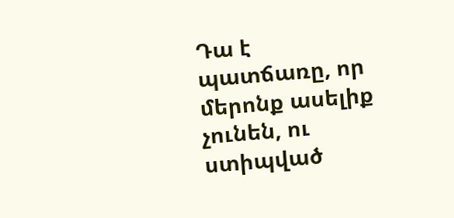Դա է պատճառը, որ մերոնք ասելիք չունեն, ու ստիպված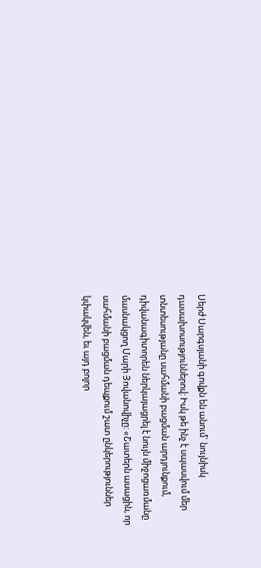Սերժ Սարգսյանի գովքն են անում` նույնիսկ դասախոսություններով: Իսկ թե ինչ է սպասվում մեր տնտեսությանը սահմանի բացման արդյունքում, դիվանագիտորեն ներկայացրել է նույն միջոցառմանը մասնակցող Մարի Յովանովիչը: «Շատերն ասացին, որ սահմանի բացման դեպքում շատ ընկերություններ կփակվեն, եւ այդ բոլոր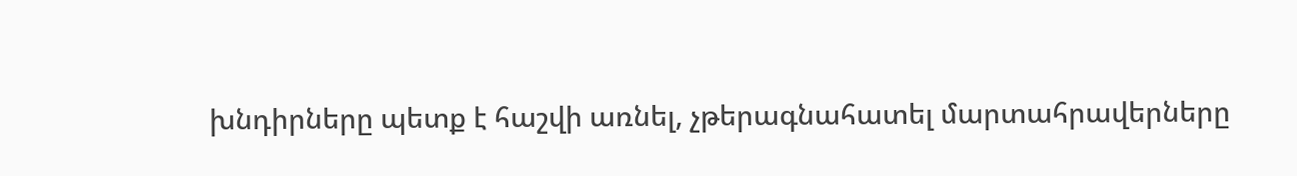խնդիրները պետք է հաշվի առնել, չթերագնահատել մարտահրավերները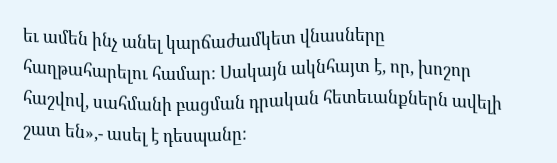եւ ամեն ինչ անել կարճաժամկետ վնասները հաղթահարելու համար: Սակայն ակնհայտ է, որ, խոշոր հաշվով, սահմանի բացման դրական հետեւանքներն ավելի շատ են»,- ասել է դեսպանը: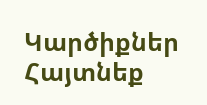Կարծիքներ
Հայտնեք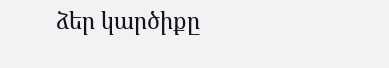ձեր կարծիքը